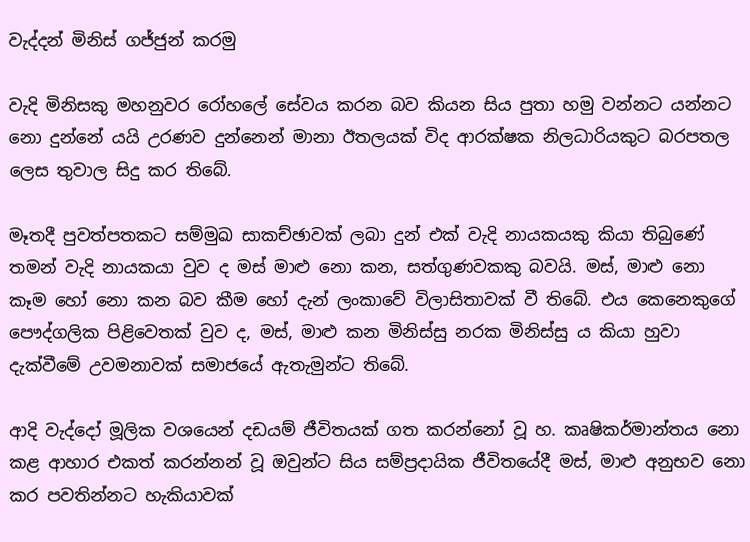වැද්දන් මිනිස් ගජ්ජුන් කරමු

වැදි මිනිසකු මහනුවර රෝහලේ සේවය කරන බව කියන සිය පුතා හමු වන්නට යන්නට නො දුන්නේ යයි උරණව දුන්නෙන් මානා ඊතලයක් විද ආරක්ෂක නිලධාරියකුට බරපතල ලෙස තුවාල සිදු කර තිබේ.

මෑතදී පුවත්පතකට සම්මුඛ සාකච්ඡාවක් ලබා දුන් එක් වැදි නායකයකු කියා තිබුණේ තමන් වැදි නායකයා වුව ද මස් මාළු නො කන, සත්ගුණවකකු බවයි. මස්, මාළු නො කෑම හෝ නො කන බව කීම හෝ දැන් ලංකාවේ විලාසිතාවක් වී තිබේ. එය කෙනෙකුගේ පෞද්ගලික පිළිවෙතක් වුව ද, මස්, මාළු කන මිනිස්සු නරක මිනිස්සු ය කියා හුවා දැක්වීමේ උවමනාවක් සමාජයේ ඇතැමුන්ට තිබේ.

ආදි වැද්දෝ මූලික වශයෙන් දඩයම් ජීවිතයක් ගත කරන්නෝ වූ හ. කෘෂිකර්මාන්තය නො කළ ආහාර එකත් කරන්නන් වූ ඔවුන්ට සිය සම්ප්‍රදායික ජීවිතයේදී මස්, මාළු අනුභව නො කර පවතින්නට හැකියාවක්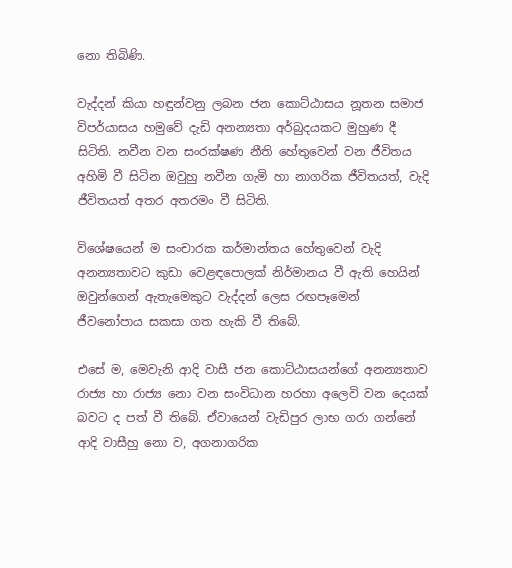නො තිබිණි.

වැද්දන් කියා හඳුන්වනු ලබන ජන කොට්ඨාසය නූතන සමාජ විපර්යාසය හමුවේ දැඩි අනන්‍යතා අර්බුදයකට මුහුණ දී සිටිති. නවීන වන සංරක්ෂණ නීති හේතුවෙන් වන ජීවිතය අහිමි වී සිටින ඔවුහු නවීන ගැමි හා නාගරික ජීවිතයත්, වැදි ජීවිතයත් අතර අතරමං වී සිටිති.

විශේෂයෙන් ම සංචාරක කර්මාන්තය හේතුවෙන් වැදි අනන්‍යතාවට කුඩා වෙළඳපොලක් නිර්මානය වී ඇති හෙයින් ඔවුන්ගෙන් ඇතැමෙකුට වැද්දන් ලෙස රඟපෑමෙන් ජීවනෝපාය සකසා ගත හැකි වී තිබේ.

එසේ ම, මෙවැනි ආදි වාසී ජන කොට්ඨාසයන්ගේ අනන්‍යතාව රාජ්‍ය හා රාජ්‍ය නො වන සංවිධාන හරහා අලෙවි වන දෙයක් බවට ද පත් වී තිබේ. ඒවායෙන් වැඩිපුර ලාභ ගරා ගන්නේ ආදි වාසීහු නො ව, අගනාගරික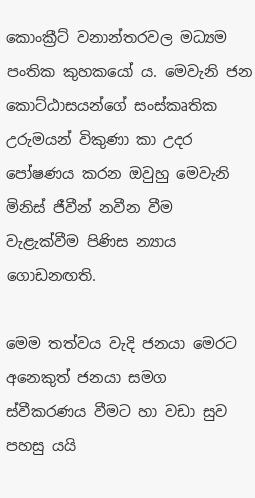කොංක්‍රීට් වනාන්තරවල මධ්‍යම පංතික කුහකයෝ ය. මෙවැනි ජන කොට්ඨාසයන්ගේ සංස්කෘතික උරුමයන් විකුණා කා උදර පෝෂණය කරන ඔවුහු මෙවැනි මිනිස් ජීවීන් නවීන වීම වැළැක්වීම පිණිස න්‍යාය ගොඩනඟති.

මෙම තත්වය වැදි ජනයා මෙරට අනෙකුත් ජනයා සමග ස්වීකරණය වීමට හා වඩා සුව පහසු යයි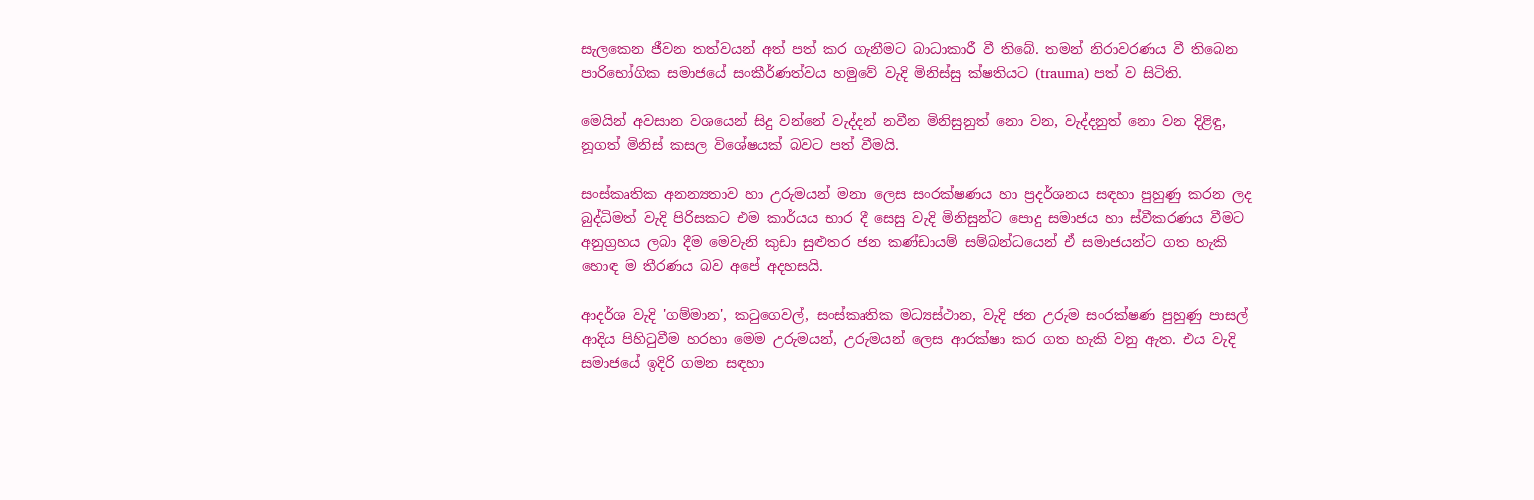සැලකෙන ජීවන තත්වයන් අත් පත් කර ගැනීමට බාධාකාරී වී තිබේ. තමන් නිරාවරණය වී තිබෙන පාරිභෝගික සමාජයේ සංකීර්ණත්වය හමුවේ වැදි මිනිස්සු ක්ෂතියට (trauma) පත් ව සිටිති.

මෙයින් අවසාන වශයෙන් සිදු වන්නේ වැද්දන් නවීන මිනිසුනුත් නො වන, වැද්දනුත් නො වන දිළිඳු, නූගත් මිනිස් කසල විශේෂයක් බවට පත් වීමයි.

සංස්කෘතික අනන්‍යතාව හා උරුමයන් මනා ලෙස සංරක්ෂණය හා ප්‍රදර්ශනය සඳහා පුහුණු කරන ලද බුද්ධිමත් වැදි පිරිසකට එම කාර්යය භාර දී සෙසු වැදි මිනිසුන්ට පොදු සමාජය හා ස්වීකරණය වීමට අනුග්‍රහය ලබා දීම මෙවැනි කුඩා සුළුතර ජන කණ්ඩායම් සම්බන්ධයෙන් ඒ සමාජයන්ට ගත හැකි හොඳ ම තීරණය බව අපේ අදහසයි.

ආදර්ශ වැදි 'ගම්මාන', කටුගෙවල්, සංස්කෘතික මධ්‍යස්ථාන, වැදි ජන උරුම සංරක්ෂණ පුහුණු පාසල් ආදිය පිහිටුවීම හරහා මෙම උරුමයන්, උරුමයන් ලෙස ආරක්ෂා කර ගත හැකි වනු ඇත. එය වැදි සමාජයේ ඉදිරි ගමන සඳහා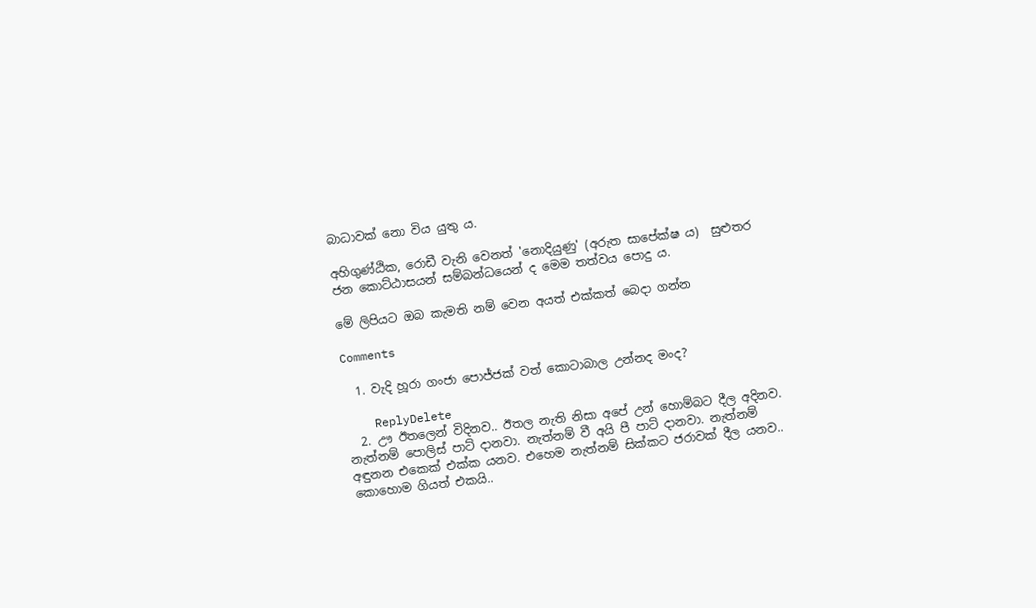බාධාවක් නො විය යුතු ය.

අහිගුණ්ඨික, රොඩී වැනි වෙනත් 'නොදියුණු' (අරුත සාපේක්ෂ ය)  සුළුතර ජන කොට්ඨාසයන් සම්බන්ධයෙන් ද මෙම තත්වය පොදු ය.

මේ ලිපියට ඔබ කැමති නම් වෙන අයත් එක්කත් බෙදා ගන්න

Comments

  1. වැදි හූරා ගංජා පොජ්ජක් වත් කොටාබාල උන්නද මංද?

    ReplyDelete
  2. ඌ ඊතලෙන් විදිනව.. ඊතල නැති නිසා අපේ උන් හොම්බට දීල අදිනව. නැත්නම් පොලිස් පාට් දානවා. නැත්නම් වී අයි පී පාට් දානවා. නැත්නම් අඳුනන එකෙක් එක්ක යනව. එහෙම නැත්නම් සික්කට ජරාවක් දීල යනව.. කොහොම ගියත් එකයි..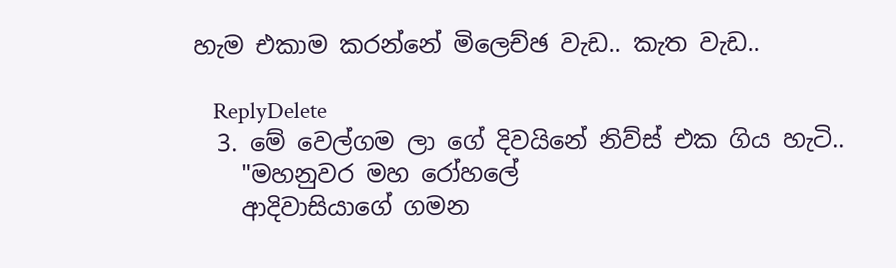හැම එකාම කරන්නේ මිලෙච්ඡ වැඩ.. කැත වැඩ..

    ReplyDelete
  3. මේ වෙල්ගම ලා ගේ දිවයිනේ නිව්ස් එක ගිය හැටි..
    "මහනුවර මහ රෝහලේ
    ආදිවාසියාගේ ගමන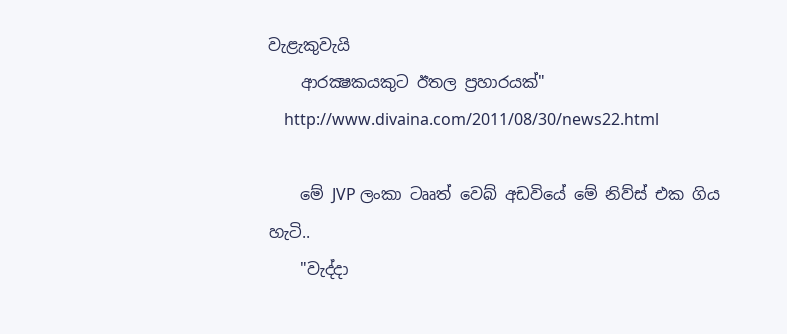වැළැකුවැයි
    ආරක්‍ෂකයකුට ඊතල ප්‍රහාරයක්‌"
    http://www.divaina.com/2011/08/30/news22.html

    මේ JVP ලංකා ටෲත් වෙබ් අඩවියේ මේ නිව්ස් එක ගිය හැටි..
    "වැද්දා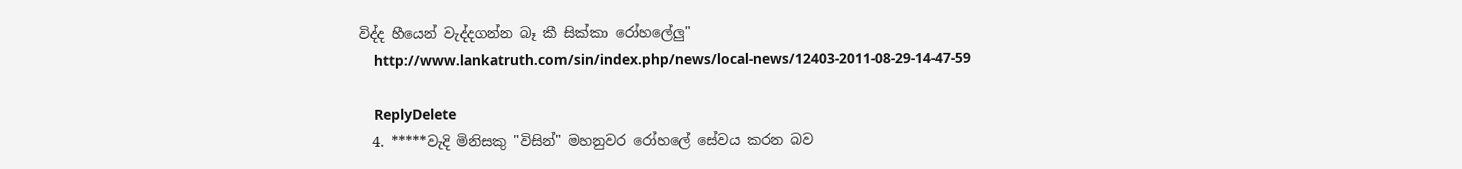විද්ද හීයෙන් වැද්දගන්න බෑ කී සික්කා රෝහලේලු"
    http://www.lankatruth.com/sin/index.php/news/local-news/12403-2011-08-29-14-47-59

    ReplyDelete
  4. *****වැදි මිනිසකු "විසින්" මහනුවර රෝහලේ සේවය කරන බව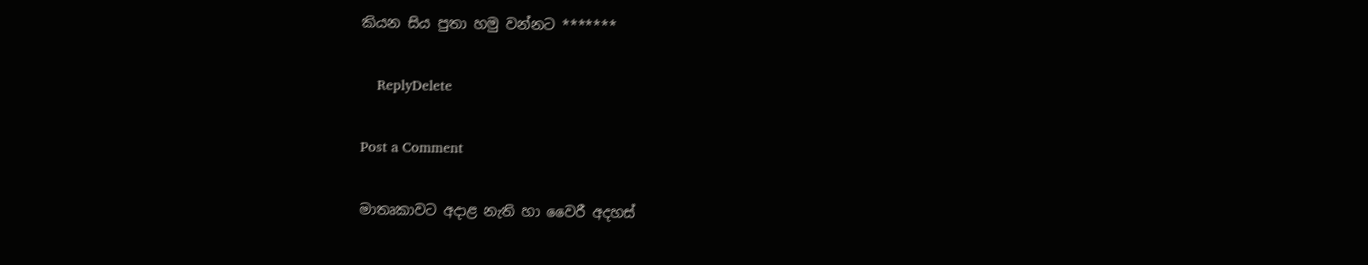කියන සිය පුතා හමු වන්නට *******

    ReplyDelete

Post a Comment

මාතෘකාවට අදාළ නැති හා වෛරී අදහස්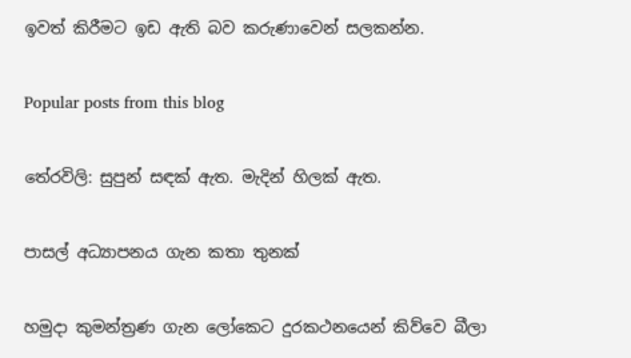ඉවත් කිරීමට ඉඩ ඇති බව කරුණාවෙන් සලකන්න.

Popular posts from this blog

තේරවිලි: සුපුන් සඳක් ඇත. මැදින් හිලක් ඇත.

පාසල් අධ්‍යාපනය ගැන කතා තුනක්

හමුදා කුමන්ත්‍රණ ගැන ලෝකෙට දුරකථනයෙන් කිව්වෙ බීලා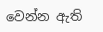වෙන්න ඇති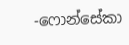-ෆොන්සේකා